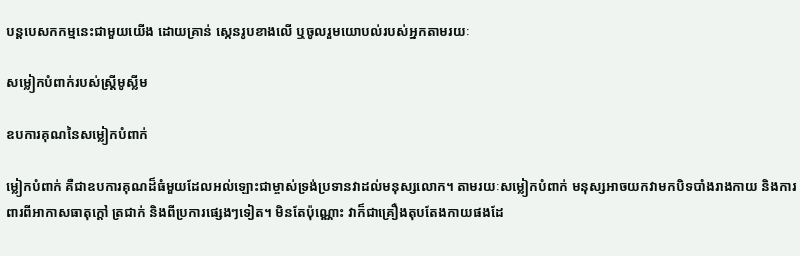បន្ដបេសកកម្មនេះជាមួយយើង ដោយគ្រាន់ ស្កេនរូបខាងលើ ឬចូលរួមយោបល់របស់អ្នកតាមរយៈ

សម្លៀកបំពាក់របស់ស្ត្រីមូស្លីម

ឧបការគុណនៃសម្លៀកបំពាក់

ម្លៀកបំពាក់ គឺជាឧបការគុណដ៏ធំមួយដែលអល់ឡោះជាម្ចាស់ទ្រង់ប្រទានវាដល់មនុស្សលោក។ តាមរយៈសម្លៀកបំពាក់ មនុស្សអាចយកវាមកបិទបាំងរាងកាយ និងការពារពីអាកាសធាតុក្តៅ ត្រជាក់ និងពីប្រការផ្សេងៗទៀត។ មិនតែប៉ុណ្ណោះ វាក៏ជាគ្រឿងតុបតែងកាយផងដែ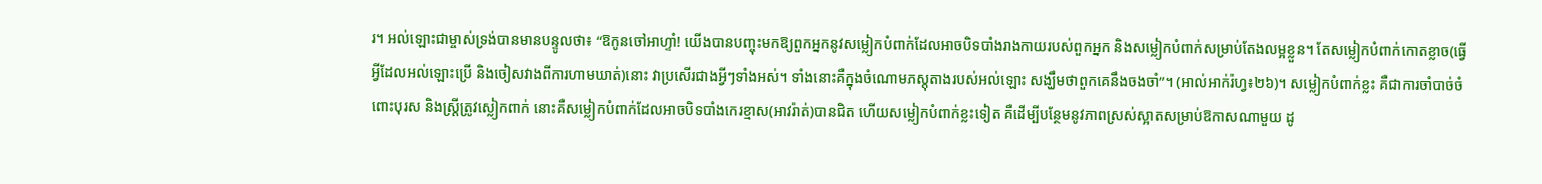រ។ អល់ឡោះជាម្ចាស់ទ្រង់បានមានបន្ទូលថា៖ “ឱកូនចៅអាហ្ទាំ! យើងបានបញ្ចុះមកឱ្យពួកអ្នកនូវសម្លៀកបំពាក់ដែលអាចបិទបាំងរាងកាយរបស់ពួកអ្នក និងសម្លៀកបំពាក់សម្រាប់តែងលម្អខ្លួន។ តែសម្លៀកបំពាក់កោតខ្លាច(ធ្វើអ្វីដែលអល់ឡោះប្រើ និងចៀសវាងពីការហាមឃាត់)នោះ វាប្រសើរជាងអ្វីៗទាំងអស់។ ទាំងនោះគឺក្នុងចំណោមភស្ដុតាងរបស់អល់ឡោះ សង្ឃឹមថាពួកគេនឹងចងចាំ”។ (អាល់អាក់រ៉ហ្វ៖២៦)។ សម្លៀកបំពាក់ខ្លះ គឺជាការចាំបាច់ចំពោះបុរស និងស្ត្រីត្រូវស្លៀកពាក់ នោះគឺសម្លៀកបំពាក់ដែលអាចបិទបាំងកេរខ្មាស(អាវរ៉ាត់)បានជិត ហើយសម្លៀកបំពាក់ខ្លះទៀត គឺដើម្បីបន្ថែមនូវភាពស្រស់ស្អាតសម្រាប់ឱកាសណាមួយ ដូ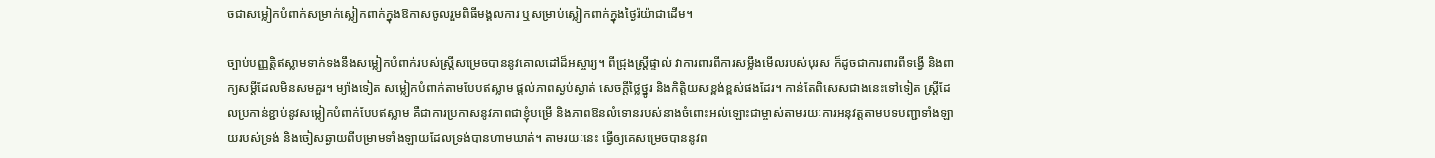ចជាសម្លៀកបំពាក់សម្រាក់ស្លៀកពាក់ក្នុងឱកាសចូលរួមពិធីមង្គលការ ឬសម្រាប់ស្លៀកពាក់ក្នុងថ្ងៃរ៉យ៉ាជាដើម។

ច្បាប់បញ្ញត្តិឥស្លាមទាក់ទងនឹងសម្លៀកបំពាក់របស់ស្ត្រីសម្រេចបាននូវគោលដៅដ៏អស្ចារ្យ។ ពីជ្រុងស្ត្រីផ្ទាល់ វាការពារពីការសម្លឹងមើលរបស់បុរស ក៏ដូចជាការពារពីទង្វើ និងពាក្យសម្ដីដែលមិនសមគួរ។ ម្យ៉ាងទៀត សម្លៀកបំពាក់តាមបែបឥស្លាម ផ្តល់ភាពស្ងប់ស្ងាត់ សេចក្តីថ្លៃថ្នូរ និងកិត្តិយសខ្ពង់ខ្ពស់ផងដែរ។ កាន់តែពិសេសជាងនេះទៅទៀត ស្ត្រីដែលប្រកាន់ខ្ជាប់នូវសម្លៀកបំពាក់បែបឥស្លាម គឺជាការប្រកាសនូវភាពជាខ្ញុំបម្រើ និងភាពឱនលំទោនរបស់នាងចំពោះអល់ឡោះជាម្ចាស់តាមរយៈការអនុវត្តតាមបទបញ្ជាទាំងឡាយរបស់ទ្រង់ និងចៀសឆ្ងាយពីបម្រាមទាំងឡាយដែលទ្រង់បានហាមឃាត់។ តាមរយៈនេះ ធ្វើឲ្យគេសម្រេចបាននូវព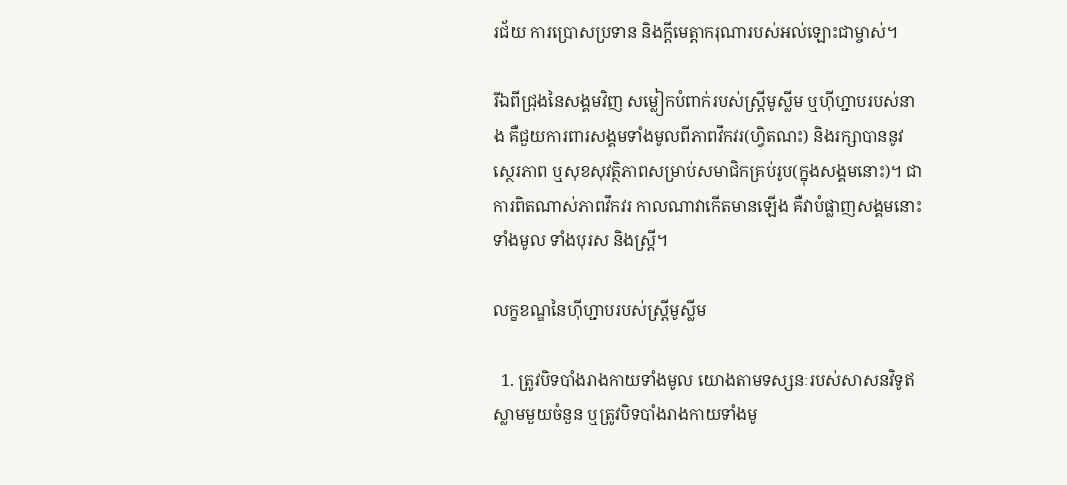រជ័យ ការប្រោសប្រទាន និងក្តីមេត្តាករុណារបស់អល់ឡោះជាម្ចាស់។

រីឯពីជ្រុងនៃសង្គមវិញ សម្លៀកបំពាក់របស់ស្ត្រីមូស្លីម ឬហ៊ីហ្ជាបរបស់នាង គឺជួយការពារសង្គមទាំងមូលពីភាពវឹកវរ(ហ្វិតណះ) និងរក្សាបាននូវស្ថេរភាព ឬសុខសុវត្ថិភាពសម្រាប់សមាជិកគ្រប់រូប(ក្នុងសង្គមនោះ)។ ជាការពិតណាស់ភាពវឹកវរ កាលណាវាកើតមានឡើង គឺវាបំផ្លាញសង្គមនោះទាំងមូល ទាំងបុរស និងស្រ្តី។

លក្ខខណ្ឌនៃហ៊ីហ្ជាបរបស់ស្ត្រីមូស្លីម

  1. ត្រូវបិទបាំងរាងកាយទាំងមូល យោងតាមទស្សនៈរបស់សាសនវិទូឥស្លាមមួយចំនួន ឬត្រូវបិទបាំងរាងកាយទាំងមូ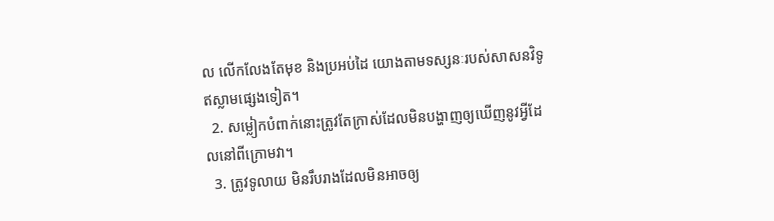ល លើកលែងតែមុខ និងប្រអប់ដៃ យោងតាមទស្សនៈរបស់សាសនវិទូឥស្លាមផ្សេងទៀត។
  2. សម្លៀកបំពាក់នោះត្រូវតែក្រាស់ដែលមិនបង្ហាញឲ្យឃើញនូវអ្វីដែលនៅពីក្រោមវា។
  3. ត្រូវទូលាយ មិនរឹបរាងដែលមិនអាចឲ្យ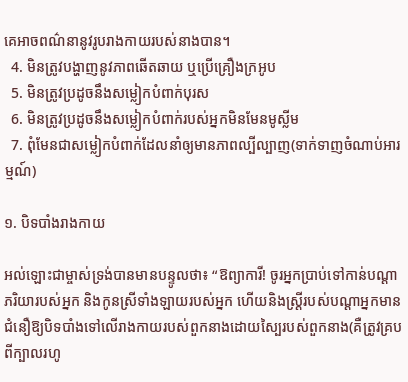គេអាចពណ៌នានូវរូបរាងកាយរបស់នាងបាន។
  4. មិនត្រូវបង្ហាញនូវភាពឆើតឆាយ ឬប្រើគ្រឿងក្រអូប
  5. មិនត្រូវប្រដូចនឹងសម្លៀកបំពាក់បុរស
  6. មិនត្រូវប្រដូចនឹងសម្លៀកបំពាក់របស់អ្នកមិនមែនមូស្លីម
  7. ពុំមែនជាសម្លៀកបំពាក់ដែលនាំឲ្យមានភាពល្បីល្បាញ(ទាក់ទាញចំណាប់អារម្មណ៍)

១. បិទបាំងរាងកាយ

អល់ឡោះជាម្ចាស់ទ្រង់បានមានបន្ទូលថា៖ “ឱព្យាការី! ចូរអ្នកប្រាប់ទៅកាន់បណ្ដាភរិយារបស់អ្នក និងកូនស្រីទាំងឡាយរបស់អ្នក ហើយនិងស្ដ្រីរបស់បណ្ដាអ្នកមានជំនឿឱ្យបិទបាំងទៅលើរាងកាយរបស់ពួកនាងដោយស្បៃរបស់ពួកនាង(គឺត្រូវគ្របពីក្បាលរហូ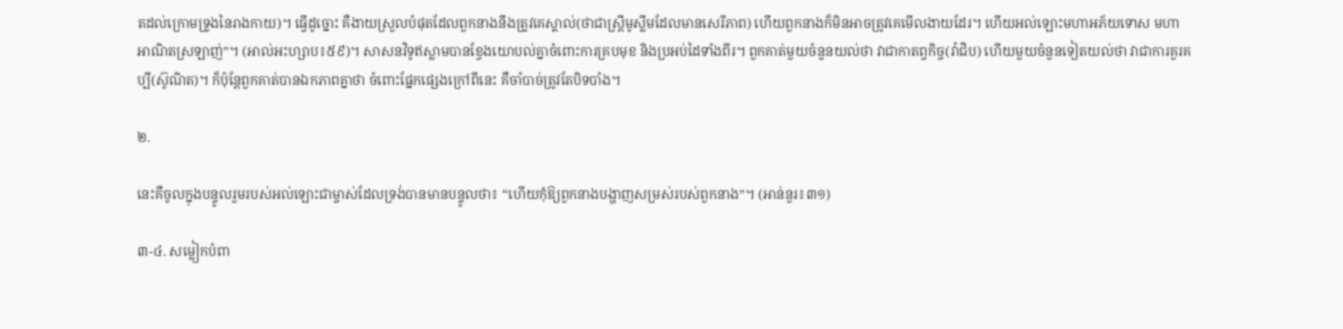តដល់ក្រោមទ្រូងនៃរាងកាយ)។ ធ្វើដូច្នោះ គឺងាយស្រួលបំផុតដែលពួកនាងនឹងត្រូវគេស្គាល់(ថាជាស្ដ្រីមូស្លីមដែលមានសេរីភាព) ហើយពួកនាងក៏មិនអាចត្រូវគេមើលងាយដែរ។ ហើយអល់ឡោះមហាអភ័យទោស មហាអាណិតស្រឡាញ់”។ (អាល់អះហ្សាប៖៥៩)។ សាសនវិទូឥស្លាមបានខ្វែងយោបល់គ្នាចំពោះការគ្របមុខ និងប្រអប់ដៃទាំងពីរ។ ពួកគាត់មួយចំនួនយល់ថា វាជាកាតព្វកិច្ច(វ៉ាជិប) ហើយមួយចំនួនទៀតយល់ថា វាជាការគួរគប្បី(ស៊ូណិត)។ ក៏ប៉ុន្តែពួកគាត់បានឯកភាពគ្នាថា ចំពោះផ្នែកផ្សេងក្រៅពីនេះ គឺចាំបាច់ត្រូវតែបិទបាំង។

២.

នេះគឺចូលក្នុងបន្ទូលរួមរបស់អល់ឡោះជាម្ចាស់ដែលទ្រង់បានមានបន្ទូលថា៖ “ហើយកុំឱ្យពួកនាងបង្ហាញសម្រស់របស់ពួកនាង”។ (អាន់នួរ៖៣១)

៣-៤. សម្លៀកបំពា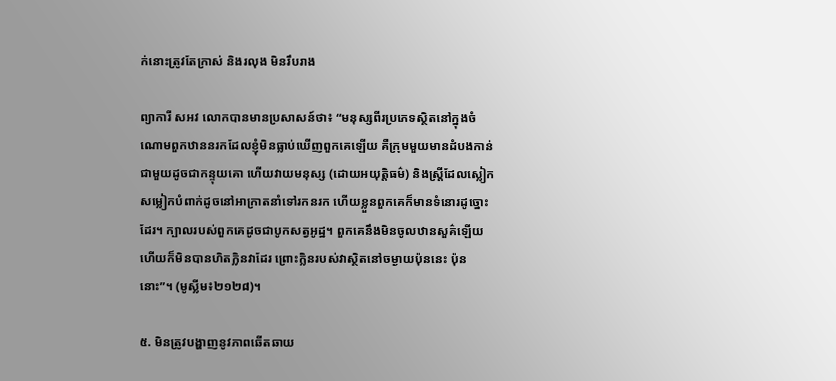ក់នោះត្រូវតែក្រាស់ និងរលុង មិនរឹបរាង

ព្យាការី សអវ លោកបានមានប្រសាសន៍ថា៖ “មនុស្សពីរប្រភេទស្ថិតនៅក្នុងចំណោមពួកឋាននរកដែលខ្ញុំមិនធ្លាប់ឃើញពួកគេឡើយ គឺក្រុមមួយមានដំបងកាន់ជាមួយដូចជាកន្ទុយគោ ហើយវាយមនុស្ស (ដោយអយុត្ដិធម៌) និងស្ដ្រីដែលស្លៀកសម្លៀកបំពាក់ដូចនៅអាក្រាតនាំទៅរកនរក ហើយខ្លួនពួកគេក៏មានទំនោរដូច្នោះដែរ។ ក្បាលរបស់ពួកគេដូចជាបូកសត្វអូដ្ឋ។ ពួកគេនឹងមិនចូលឋានសួគ៌ឡើយ ហើយក៏មិនបានហិតក្លិនវាដែរ ព្រោះក្លិនរបស់វាស្ថិតនៅចម្ងាយប៉ុននេះ ប៉ុននោះ”។ (មូស្លីម៖២១២៨)។

៥. មិនត្រូវបង្ហាញនូវភាពឆើតឆាយ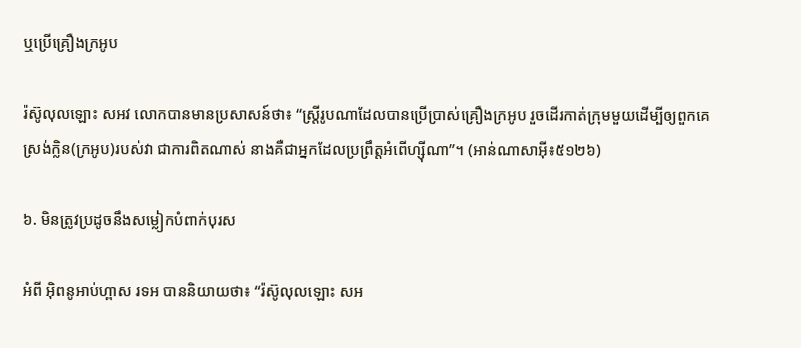ឬប្រើគ្រឿងក្រអូប

រ៉ស៊ូលុលឡោះ សអវ លោកបានមានប្រសាសន៍ថា៖ “ស្ត្រីរូបណាដែលបានប្រើប្រាស់គ្រឿងក្រអូប រួចដើរកាត់ក្រុមមួយដើម្បីឲ្យពួកគេស្រង់ក្លិន(ក្រអូប)របស់វា ជាការពិតណាស់ នាងគឺជាអ្នកដែលប្រព្រឹត្តអំពើហ្ស៊ីណា”។ (អាន់ណាសាអ៊ី៖៥១២៦)

៦. មិនត្រូវប្រដូចនឹងសម្លៀកបំពាក់បុរស

អំពី អ៊ិពនូអាប់ហ្ពាស រទអ បាននិយាយថា៖ “រ៉ស៊ូលុលឡោះ សអ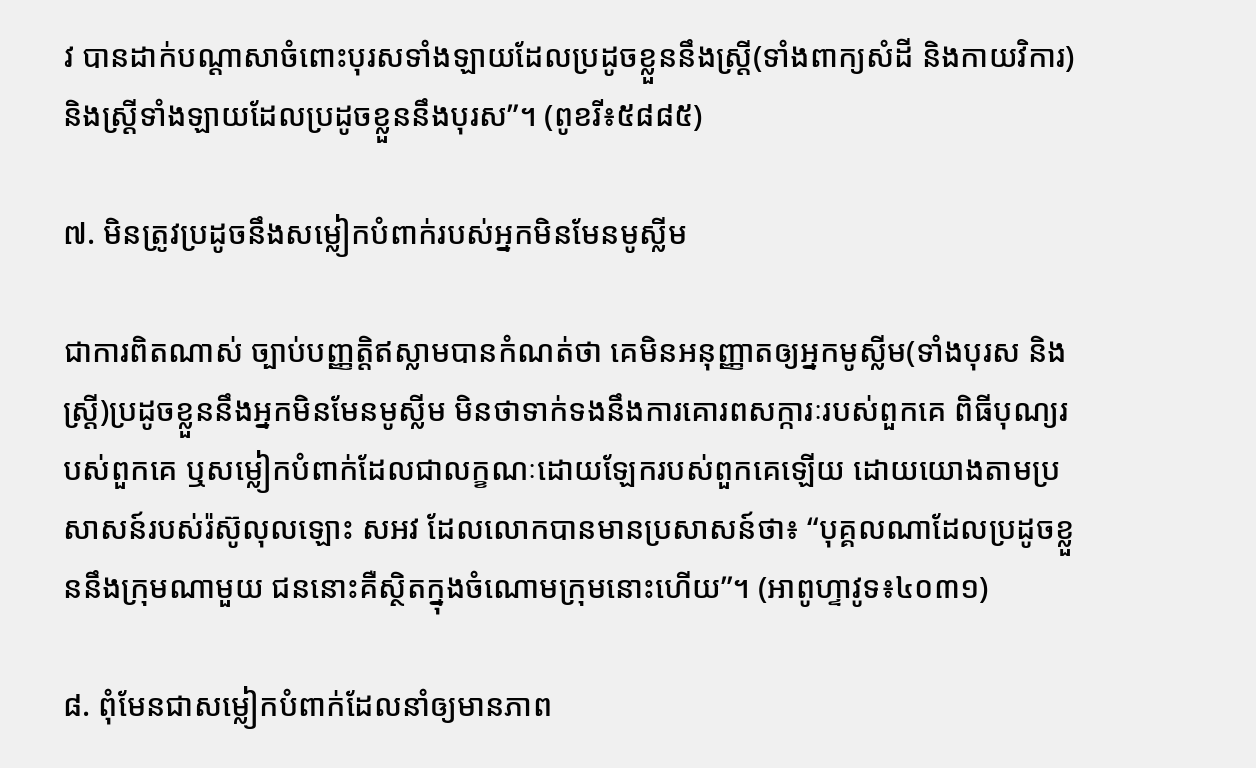វ បានដាក់បណ្ដាសាចំពោះបុរសទាំងឡាយដែលប្រដូចខ្លួននឹងស្ដ្រី(ទាំងពាក្យសំដី និងកាយវិការ) និងស្ដ្រីទាំងឡាយដែលប្រដូចខ្លួននឹងបុរស”។ (ពូខរី៖៥៨៨៥)

៧. មិនត្រូវប្រដូចនឹងសម្លៀកបំពាក់របស់អ្នកមិនមែនមូស្លីម

ជាការពិតណាស់ ច្បាប់បញ្ញត្តិឥស្លាមបានកំណត់ថា គេមិនអនុញ្ញាតឲ្យអ្នកមូស្លីម(ទាំងបុរស និងស្ត្រី)ប្រដូចខ្លួននឹងអ្នកមិនមែនមូស្លីម មិនថាទាក់ទងនឹងការគោរពសក្ការៈរបស់ពួកគេ ពិធីបុណ្យរបស់ពួកគេ ឬសម្លៀកបំពាក់ដែលជាលក្ខណៈដោយឡែករបស់ពួកគេឡើយ ដោយយោងតាមប្រសាសន៍របស់រ៉ស៊ូលុលឡោះ សអវ ដែលលោកបានមានប្រសាសន៍ថា៖ “បុគ្គលណាដែលប្រដូចខ្លួននឹងក្រុមណាមួយ ជននោះគឺស្ថិតក្នុងចំណោមក្រុមនោះហើយ”។ (អាពូហ្ទាវូទ៖៤០៣១)

៨. ពុំមែនជាសម្លៀកបំពាក់ដែលនាំឲ្យមានភាព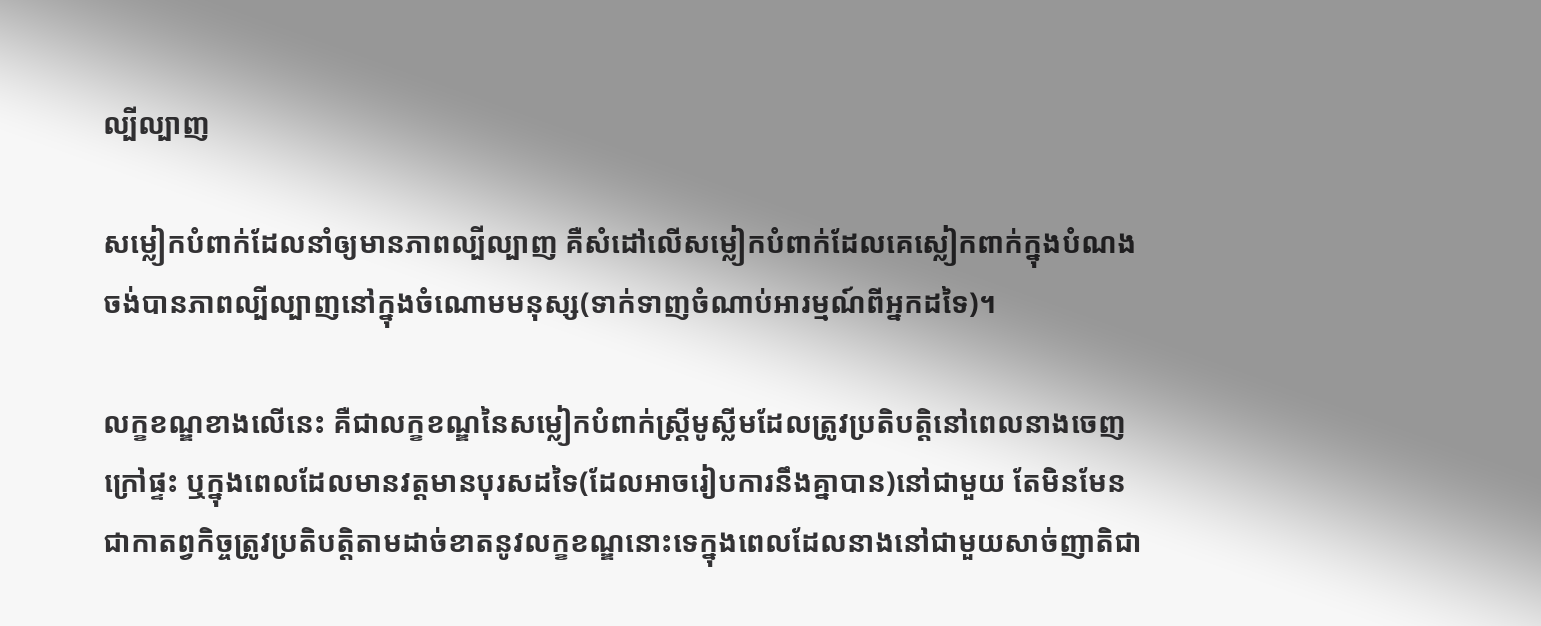ល្បីល្បាញ

សម្លៀកបំពាក់ដែលនាំឲ្យមានភាពល្បីល្បាញ គឺសំដៅលើសម្លៀកបំពាក់ដែលគេស្លៀកពាក់ក្នុងបំណងចង់បានភាពល្បីល្បាញនៅក្នុងចំណោមមនុស្ស(ទាក់ទាញចំណាប់អារម្មណ៍ពីអ្នកដទៃ)។

លក្ខខណ្ឌខាងលើនេះ គឺជាលក្ខខណ្ឌនៃសម្លៀកបំពាក់ស្ត្រីមូស្លីមដែលត្រូវប្រតិបត្តិនៅពេលនាងចេញក្រៅផ្ទះ ឬក្នុងពេលដែលមានវត្តមានបុរសដទៃ(ដែលអាចរៀបការនឹងគ្នាបាន)នៅជាមួយ តែមិនមែនជាកាតព្វកិច្ចត្រូវប្រតិបត្តិតាមដាច់ខាតនូវលក្ខខណ្ឌនោះទេក្នុងពេលដែលនាងនៅជាមួយសាច់ញាតិជា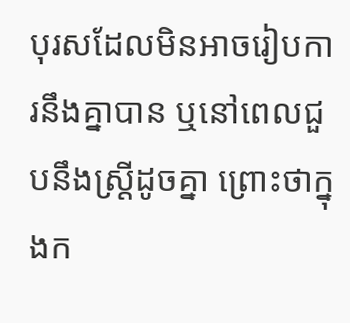បុរសដែលមិនអាចរៀបការនឹងគ្នាបាន ឬនៅពេលជួបនឹងស្ត្រីដូចគ្នា ព្រោះថាក្នុងក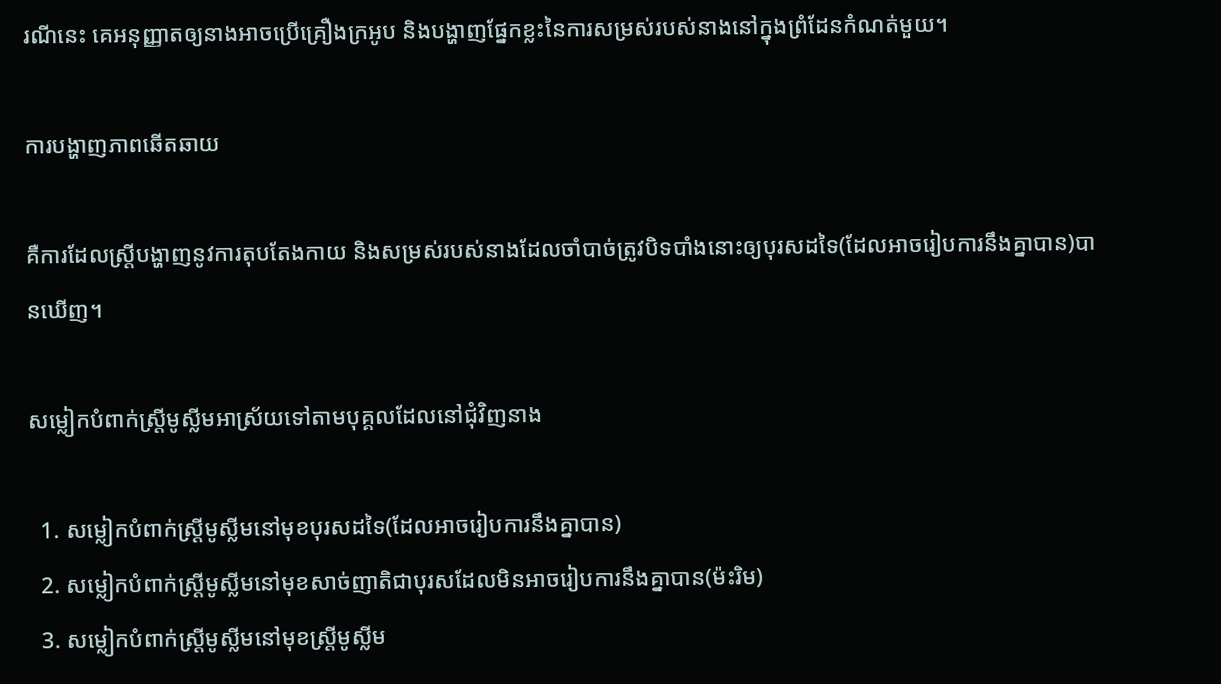រណីនេះ គេអនុញ្ញាតឲ្យនាងអាចប្រើគ្រឿងក្រអូប និងបង្ហាញផ្នែកខ្លះនៃការសម្រស់របស់នាងនៅក្នុងព្រំដែនកំណត់មួយ។

ការបង្ហាញភាពឆើតឆាយ

គឺការដែលស្ត្រីបង្ហាញនូវការតុបតែងកាយ និងសម្រស់របស់នាងដែលចាំបាច់ត្រូវបិទបាំងនោះឲ្យបុរសដទៃ(ដែលអាចរៀបការនឹងគ្នាបាន)បានឃើញ។

សម្លៀកបំពាក់ស្ត្រីមូស្លីមអាស្រ័យទៅតាមបុគ្គលដែលនៅជុំវិញនាង

  1. សម្លៀកបំពាក់ស្ត្រីមូស្លីមនៅមុខបុរសដទៃ(ដែលអាចរៀបការនឹងគ្នាបាន)
  2. សម្លៀកបំពាក់ស្ត្រីមូស្លីមនៅមុខសាច់ញាតិជាបុរសដែលមិនអាចរៀបការនឹងគ្នាបាន(ម៉ះរិម)
  3. សម្លៀកបំពាក់ស្ត្រីមូស្លីមនៅមុខស្ត្រីមូស្លីម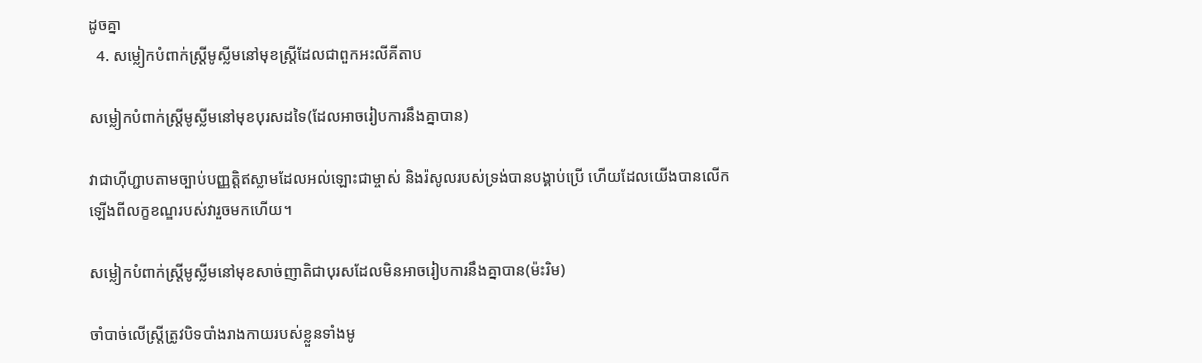ដូចគ្នា
  4. សម្លៀកបំពាក់ស្ត្រីមូស្លីមនៅមុខស្ត្រីដែលជាពួកអះលីគីតាប

សម្លៀកបំពាក់ស្ត្រីមូស្លីមនៅមុខបុរសដទៃ(ដែលអាចរៀបការនឹងគ្នាបាន)

វាជាហ៊ីហ្ជាបតាមច្បាប់បញ្ញត្តិឥស្លាមដែលអល់ឡោះជាម្ចាស់ និងរ៉សូលរបស់ទ្រង់បានបង្គាប់ប្រើ ហើយដែលយើងបានលើកឡើងពីលក្ខខណ្ឌរបស់វារួចមកហើយ។

សម្លៀកបំពាក់ស្ត្រីមូស្លីមនៅមុខសាច់ញាតិជាបុរសដែលមិនអាចរៀបការនឹងគ្នាបាន(ម៉ះរិម)

ចាំបាច់លើស្ត្រីត្រូវបិទបាំងរាងកាយរបស់ខ្លួនទាំងមូ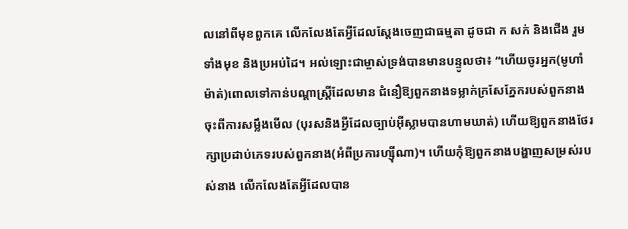លនៅពីមុខពួកគេ លើកលែងតែអ្វីដែលស្តែងចេញជាធម្មតា ដូចជា ក សក់ និងជើង រួមទាំងមុខ និងប្រអប់ដៃ។ អល់ឡោះជាម្ចាស់ទ្រង់បានមានបន្ទូលថា៖ “ហើយចូរអ្នក(មូហាំម៉ាត់)ពោលទៅកាន់បណ្ដាស្ដ្រីដែលមាន ជំនឿឱ្យពួកនាងទម្លាក់ក្រសែភ្នែករបស់ពួកនាងចុះពីការសម្លឹងមើល (បុរសនិងអ្វីដែលច្បាប់អ៊ីស្លាមបានហាមឃាត់) ហើយឱ្យពួកនាងថែរក្សាប្រដាប់ភេទរបស់ពួកនាង(អំពីប្រការហ្ស៊ីណា)។ ហើយកុំឱ្យពួកនាងបង្ហាញសម្រស់របស់នាង លើកលែងតែអ្វីដែលបាន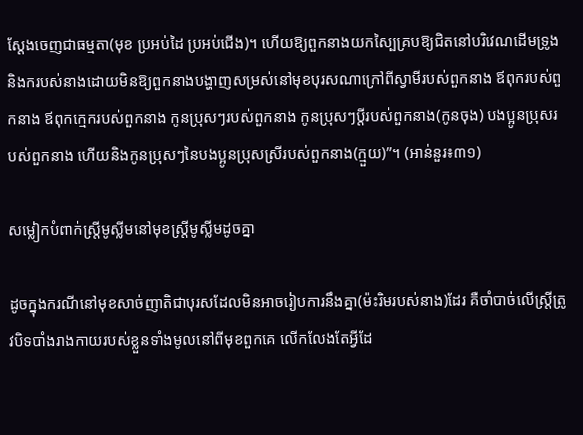ស្ដែងចេញជាធម្មតា(មុខ ប្រអប់ដៃ ប្រអប់ជើង)។ ហើយឱ្យពួកនាងយកស្បៃគ្របឱ្យជិតនៅបរិវេណដើមទ្រូង និងករបស់នាងដោយមិនឱ្យពួកនាងបង្ហាញសម្រស់នៅមុខបុរសណាក្រៅពីស្វាមីរបស់ពួកនាង ឪពុករបស់ពួកនាង ឪពុកកេ្មករបស់ពួកនាង កូនប្រុសៗរបស់ពួកនាង កូនប្រុសៗប្ដីរបស់ពួកនាង(កូនចុង) បងប្អូនប្រុសរបស់ពួកនាង ហើយនិងកូនប្រុសៗនៃបងប្អូនប្រុសស្រីរបស់ពួកនាង(ក្មួយ)”។ (អាន់នួរ៖៣១)

សម្លៀកបំពាក់ស្ត្រីមូស្លីមនៅមុខស្ត្រីមូស្លីមដូចគ្នា

ដូចក្នុងករណីនៅមុខសាច់ញាតិជាបុរសដែលមិនអាចរៀបការនឹងគ្នា(ម៉ះរិមរបស់នាង)ដែរ គឺចាំបាច់លើស្ត្រីត្រូវបិទបាំងរាងកាយរបស់ខ្លួនទាំងមូលនៅពីមុខពួកគេ លើកលែងតែអ្វីដែ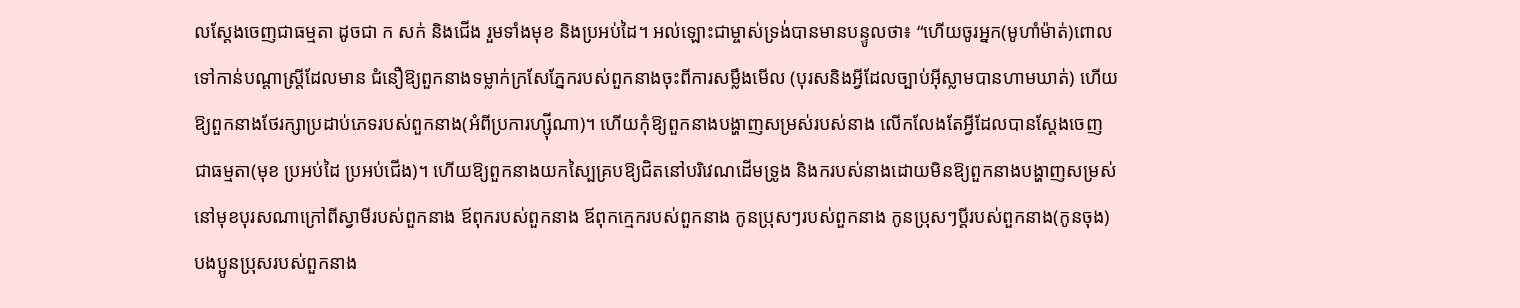លស្តែងចេញជាធម្មតា ដូចជា ក សក់ និងជើង រួមទាំងមុខ និងប្រអប់ដៃ។ អល់ឡោះជាម្ចាស់ទ្រង់បានមានបន្ទូលថា៖ “ហើយចូរអ្នក(មូហាំម៉ាត់)ពោលទៅកាន់បណ្ដាស្ដ្រីដែលមាន ជំនឿឱ្យពួកនាងទម្លាក់ក្រសែភ្នែករបស់ពួកនាងចុះពីការសម្លឹងមើល (បុរសនិងអ្វីដែលច្បាប់អ៊ីស្លាមបានហាមឃាត់) ហើយឱ្យពួកនាងថែរក្សាប្រដាប់ភេទរបស់ពួកនាង(អំពីប្រការហ្ស៊ីណា)។ ហើយកុំឱ្យពួកនាងបង្ហាញសម្រស់របស់នាង លើកលែងតែអ្វីដែលបានស្ដែងចេញជាធម្មតា(មុខ ប្រអប់ដៃ ប្រអប់ជើង)។ ហើយឱ្យពួកនាងយកស្បៃគ្របឱ្យជិតនៅបរិវេណដើមទ្រូង និងករបស់នាងដោយមិនឱ្យពួកនាងបង្ហាញសម្រស់នៅមុខបុរសណាក្រៅពីស្វាមីរបស់ពួកនាង ឪពុករបស់ពួកនាង ឪពុកកេ្មករបស់ពួកនាង កូនប្រុសៗរបស់ពួកនាង កូនប្រុសៗប្ដីរបស់ពួកនាង(កូនចុង) បងប្អូនប្រុសរបស់ពួកនាង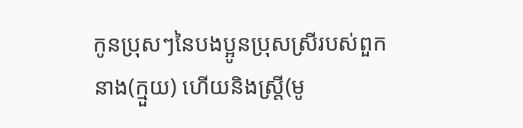កូនប្រុសៗនៃបងប្អូនប្រុសស្រីរបស់ពួកនាង(ក្មួយ) ហើយនិងស្ដ្រី(មូ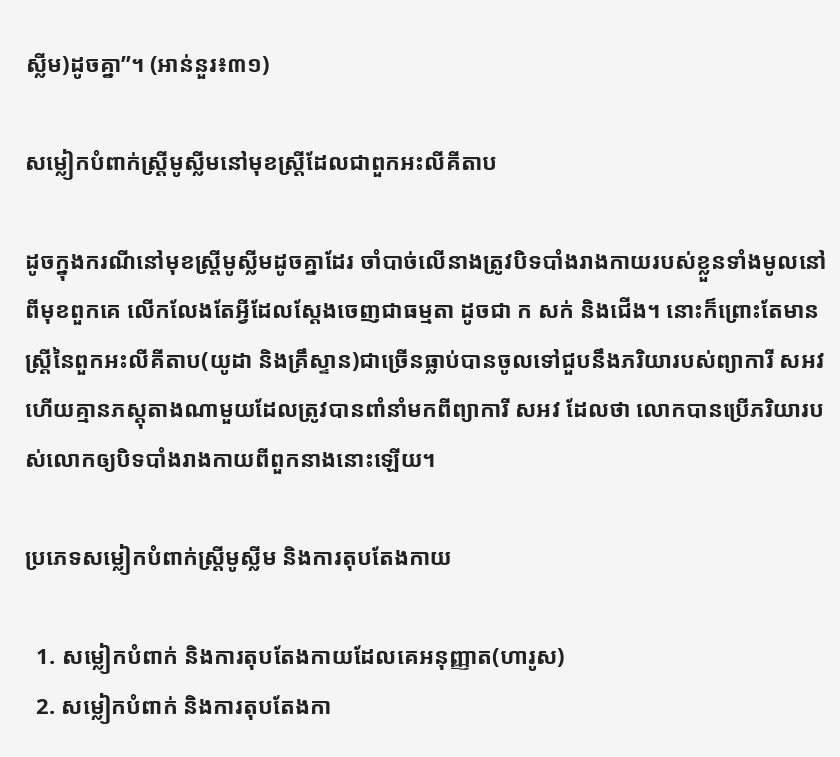ស្លីម)ដូចគ្នា”។ (អាន់នួរ៖៣១)

សម្លៀកបំពាក់ស្ត្រីមូស្លីមនៅមុខស្ត្រីដែលជាពួកអះលីគីតាប

ដូចក្នុងករណីនៅមុខស្ត្រីមូស្លីមដូចគ្នាដែរ ចាំបាច់លើនាងត្រូវបិទបាំងរាងកាយរបស់ខ្លួនទាំងមូលនៅពីមុខពួកគេ លើកលែងតែអ្វីដែលស្តែងចេញជាធម្មតា ដូចជា ក សក់ និងជើង។ នោះក៏ព្រោះតែមានស្ត្រីនៃពួកអះលីគីតាប(យូដា និងគ្រឹស្ទាន)ជាច្រើនធ្លាប់បានចូលទៅជួបនឹងភរិយារបស់ព្យាការី សអវ ហើយគ្មានភស្តុតាងណាមួយដែលត្រូវបានពាំនាំមកពីព្យាការី សអវ ដែលថា លោកបានប្រើភរិយារបស់លោកឲ្យបិទបាំងរាងកាយពីពួកនាងនោះឡើយ។

ប្រភេទសម្លៀកបំពាក់ស្ត្រីមូស្លីម និងការតុបតែងកាយ

  1. សម្លៀកបំពាក់ និងការតុបតែងកាយដែលគេអនុញ្ញាត(ហារូស)
  2. សម្លៀកបំពាក់ និងការតុបតែងកា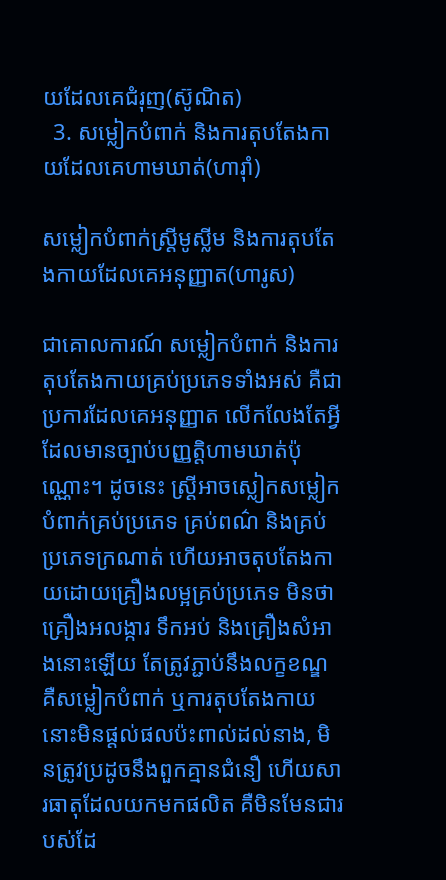យដែលគេជំរុញ(ស៊ូណិត)
  3. សម្លៀកបំពាក់ និងការតុបតែងកាយដែលគេហាមឃាត់(ហារ៉ាំ)

សម្លៀកបំពាក់ស្ត្រីមូស្លីម និងការតុបតែងកាយដែលគេអនុញ្ញាត(ហារូស)

ជាគោលការណ៍ សម្លៀកបំពាក់ និងការតុបតែងកាយគ្រប់ប្រភេទទាំងអស់ គឺជាប្រការដែលគេអនុញ្ញាត លើកលែងតែអ្វីដែលមានច្បាប់បញ្ញត្តិហាមឃាត់ប៉ុណ្ណោះ។ ដូចនេះ ស្ត្រីអាចស្លៀកសម្លៀកបំពាក់គ្រប់ប្រភេទ គ្រប់ពណ៌ និងគ្រប់ប្រភេទក្រណាត់ ហើយអាចតុបតែងកាយដោយគ្រឿងលម្អគ្រប់ប្រភេទ មិនថាគ្រឿងអលង្ការ ទឹកអប់ និងគ្រឿងសំអាងនោះឡើយ តែត្រូវភ្ជាប់នឹងលក្ខខណ្ឌ គឺសម្លៀកបំពាក់ ឬការតុបតែងកាយនោះមិនផ្តល់ផលប៉ះពាល់ដល់នាង, មិនត្រូវប្រដូចនឹងពួកគ្មានជំនឿ ហើយសារធាតុដែលយកមកផលិត គឺមិនមែនជារបស់ដែ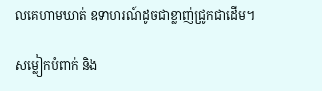លគេហាមឃាត់ ឧទាហរណ៍ដូចជាខ្លាញ់ជ្រូកជាដើម។

សម្លៀកបំពាក់ និង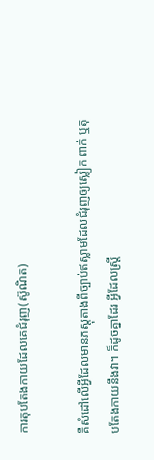ការតុបតែងកាយដែលគេជំរុញ(ស៊ូណិត)

គឺសំដៅលើអ្វីដែលមានភស្តុតាងពីច្បាប់ឥស្លាមដែលជំរុញឲ្យស្លៀក ពាក់ ឬតុបតែងកាយនឹងវា។ ក៏ដូចគ្នាដែរ អ្វីដែលស្ត្រី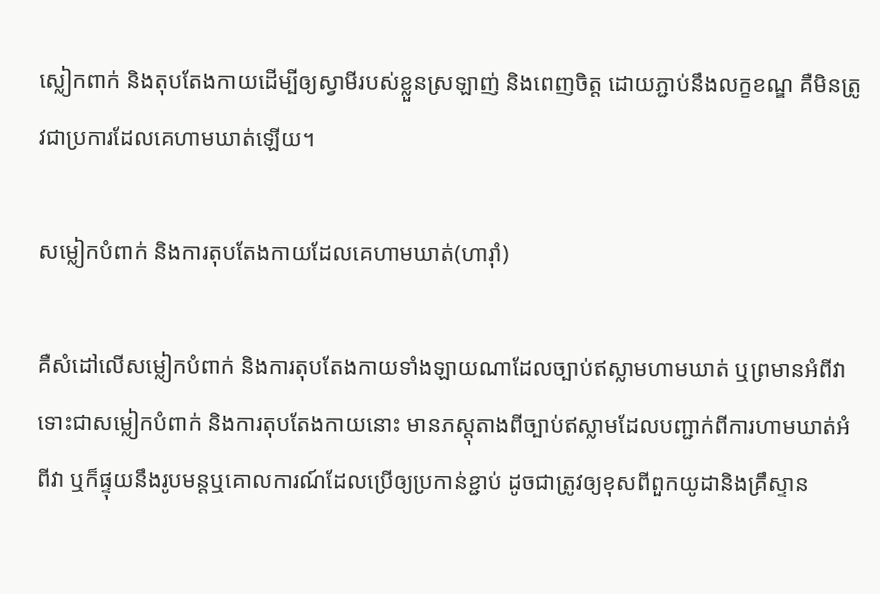ស្លៀកពាក់ និងតុបតែងកាយដើម្បីឲ្យស្វាមីរបស់ខ្លួនស្រឡាញ់ និងពេញចិត្ត ដោយភ្ជាប់នឹងលក្ខខណ្ឌ គឺមិនត្រូវជាប្រការដែលគេហាមឃាត់ឡើយ។

សម្លៀកបំពាក់ និងការតុបតែងកាយដែលគេហាមឃាត់(ហារ៉ាំ)

គឺសំដៅលើសម្លៀកបំពាក់ និងការតុបតែងកាយទាំងឡាយណាដែលច្បាប់ឥស្លាមហាមឃាត់ ឬព្រមានអំពីវា ទោះជាសម្លៀកបំពាក់ និងការតុបតែងកាយនោះ មានភស្តុតាងពីច្បាប់ឥស្លាមដែលបញ្ជាក់ពីការហាមឃាត់អំពីវា ឬក៏ផ្ទុយនឹងរូបមន្តឬគោលការណ៍ដែលប្រើឲ្យប្រកាន់ខ្ជាប់ ដូចជាត្រូវឲ្យខុសពីពួកយូដានិងគ្រឹស្ទាន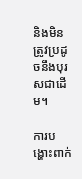និងមិនត្រូវប្រដូចនឹងបុរសជាដើម។

ការបង្ហោះពាក់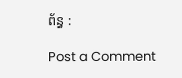ព័ន្ធ :

Post a Comment